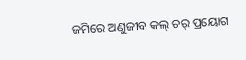ଜମିରେ ଅଣୁଜୀବ କଲ୍ ଚର୍ ପ୍ରୟୋଗ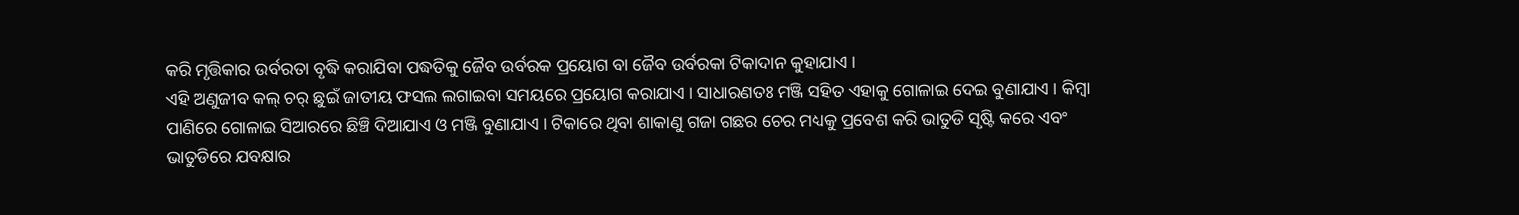କରି ମୃତ୍ତିକାର ଉର୍ବରତା ବୃଦ୍ଧି କରାଯିବା ପଦ୍ଧତିକୁ ଜୈବ ଉର୍ବରକ ପ୍ରୟୋଗ ବା ଜୈବ ଉର୍ବରକା ଟିକାଦାନ କୁହାଯାଏ ।
ଏହି ଅଣୁଜୀବ କଲ୍ ଚର୍ ଛୁଇଁ ଜାତୀୟ ଫସଲ ଲଗାଇବା ସମୟରେ ପ୍ରୟୋଗ କରାଯାଏ । ସାଧାରଣତଃ ମଞ୍ଜି ସହିତ ଏହାକୁ ଗୋଳାଇ ଦେଇ ବୁଣାଯାଏ । କିମ୍ବା ପାଣିରେ ଗୋଳାଇ ସିଆରରେ ଛିଞ୍ଚି ଦିଆଯାଏ ଓ ମଞ୍ଜି ବୁଣାଯାଏ । ଟିକାରେ ଥିବା ଶାକାଣୁ ଗଜା ଗଛର ଚେର ମଧ୍ୟକୁ ପ୍ରବେଶ କରି ଭାତୁଡି ସୃଷ୍ଟି କରେ ଏବଂ ଭାତୁଡିରେ ଯବକ୍ଷାର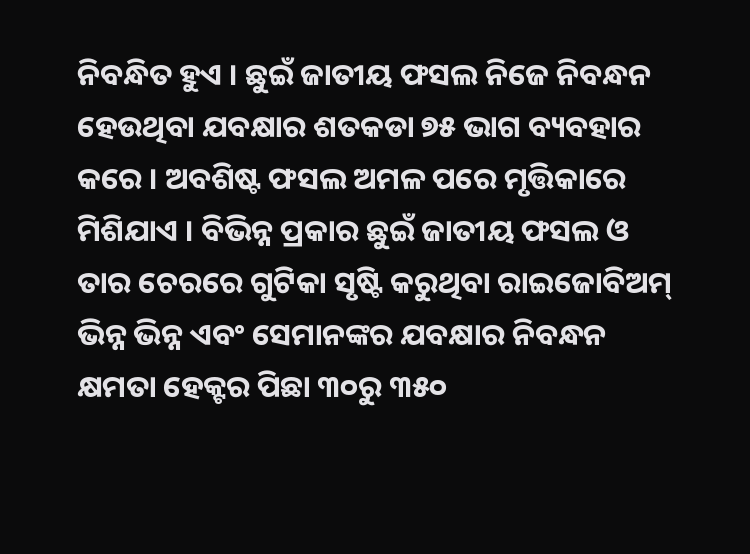ନିବନ୍ଧିତ ହୁଏ । ଛୁଇଁ ଜାତୀୟ ଫସଲ ନିଜେ ନିବନ୍ଧନ ହେଉଥିବା ଯବକ୍ଷାର ଶତକଡା ୭୫ ଭାଗ ବ୍ୟବହାର କରେ । ଅବଶିଷ୍ଟ ଫସଲ ଅମଳ ପରେ ମୃତ୍ତିକାରେ ମିଶିଯାଏ । ବିଭିନ୍ନ ପ୍ରକାର ଛୁଇଁ ଜାତୀୟ ଫସଲ ଓ ତାର ଚେରରେ ଗୁଟିକା ସୃଷ୍ଟି କରୁଥିବା ରାଇଜୋବିଅମ୍ ଭିନ୍ନ ଭିନ୍ନ ଏବଂ ସେମାନଙ୍କର ଯବକ୍ଷାର ନିବନ୍ଧନ କ୍ଷମତା ହେକ୍ଟର ପିଛା ୩୦ରୁ ୩୫୦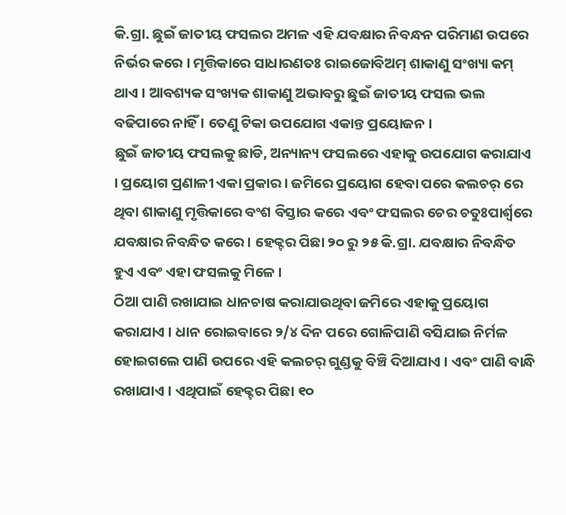କି.ଗ୍ରା. ଛୁଇଁ ଜାତୀୟ ଫସଲର ଅମଳ ଏହି ଯବକ୍ଷାର ନିବନ୍ଧନ ପରିମାଣ ଉପରେ ନିର୍ଭର କରେ । ମୃତ୍ତିକାରେ ସାଧାରଣତଃ ରାଇଜୋବିଅମ୍ ଶାକାଣୁ ସଂଖ୍ୟା କମ୍ ଥାଏ । ଆବଶ୍ୟକ ସଂଖ୍ୟକ ଶାକାଣୁ ଅଭାବରୁ ଛୁଇଁ ଜାତୀୟ ଫସଲ ଭଲ ବଢିପାରେ ନାହିଁ । ତେଣୁ ଟିକା ଉପଯୋଗ ଏକାନ୍ତ ପ୍ରୟୋଜନ ।
ଛୁଇଁ ଜାତୀୟ ଫସଲକୁ ଛାଡି, ଅନ୍ୟାନ୍ୟ ଫସଲରେ ଏହାକୁ ଉପଯୋଗ କରାଯାଏ । ପ୍ରୟୋଗ ପ୍ରଣାଳୀ ଏକା ପ୍ରକାର । ଜମିରେ ପ୍ରୟୋଗ ହେବା ପରେ କଲଚର୍ ରେ ଥିବା ଶାକାଣୁ ମୃତ୍ତିକାରେ ବଂଶ ବିସ୍ତାର କରେ ଏବଂ ଫସଲର ଚେର ଚତୁଃପାର୍ଶ୍ଵରେ ଯବକ୍ଷାର ନିବନ୍ଧିତ କରେ । ହେକ୍ଟର ପିଛା ୨୦ ରୁ ୨୫ କି.ଗ୍ରା. ଯବକ୍ଷାର ନିବନ୍ଧିତ ହୁଏ ଏବଂ ଏହା ଫସଲକୁ ମିଳେ ।
ଠିଆ ପାଣି ରଖାଯାଇ ଧାନଚାଷ କରାଯାଉଥିବା ଜମିରେ ଏହାକୁ ପ୍ରୟୋଗ କରାଯାଏ । ଧାନ ରୋଇବାରେ ୨/୪ ଦିନ ପରେ ଗୋଳିପାଣି ବସିଯାଇ ନିର୍ମଳ ହୋଇଗଲେ ପାଣି ଉପରେ ଏହି କଲଚର୍ ଗୁଣ୍ଡକୁ ବିଞ୍ଚି ଦିଆଯାଏ । ଏବଂ ପାଣି ବାନ୍ଧି ରଖାଯାଏ । ଏଥିପାଇଁ ହେକ୍ଟର ପିଛା ୧୦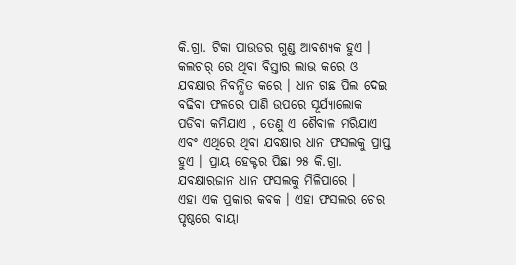କି.ଗ୍ରା. ଟିକା ପାଉଡର ଗୁଣ୍ଡ ଆବଶ୍ୟକ ହୁଏ । କଲଚର୍ ରେ ଥିବା ବିସ୍ତାର ଲାଭ କରେ ଓ ଯବକ୍ଷାର ନିବନ୍ଧିତ କରେ । ଧାନ ଗଛ ପିଲ ଦେଇ ବଢିବା ଫଳରେ ପାଣି ଉପରେ ସୂର୍ଯ୍ୟାଲୋକ ପଡିବା କମିଯାଏ , ତେଣୁ ଏ ଶୈବାଳ ମରିଯାଏ ଏବଂ ଏଥିରେ ଥିବା ଯବକ୍ଷାର ଧାନ ଫସଲକୁ ପ୍ରାପ୍ତ ହୁଏ । ପ୍ରାୟ ହେକ୍ଟର ପିଛା ୨୫ କି.ଗ୍ରା. ଯବକ୍ଷାରଜାନ ଧାନ ଫସଲକୁ ମିଳିପାରେ ।
ଏହା ଏକ ପ୍ରକାର କବକ । ଏହା ଫସଲର ଚେର ପୃଷ୍ଠରେ ବାୟା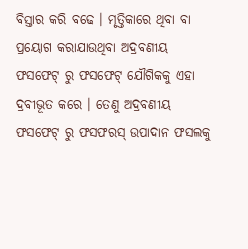ବିସ୍ତାର କରି ବଢେ । ମୃତ୍ତିକାରେ ଥିବା ବା ପ୍ରୟୋଗ କରାଯାଉଥିବା ଅଦ୍ରବଣୀୟ ଫସଫେଟ୍ ରୁ ଫସଫେଟ୍ ଯୌଗିକକୁ ଏହା ଦ୍ରବୀଭୂତ କରେ । ତେଣୁ ଅଦ୍ରବଣୀୟ ଫସଫେଟ୍ ରୁ ଫସଫରସ୍ ଉପାଦାନ ଫସଲକୁ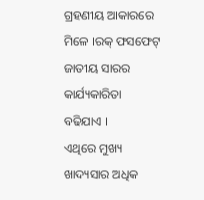ଗ୍ରହଣୀୟ ଆକାରରେ ମିଳେ ।ରକ୍ ଫସଫେଟ୍ ଜାତୀୟ ସାରର କାର୍ଯ୍ୟକାରିତା ବଢିଯାଏ ।
ଏଥିରେ ମୁଖ୍ୟ ଖାଦ୍ୟସାର ଅଧିକ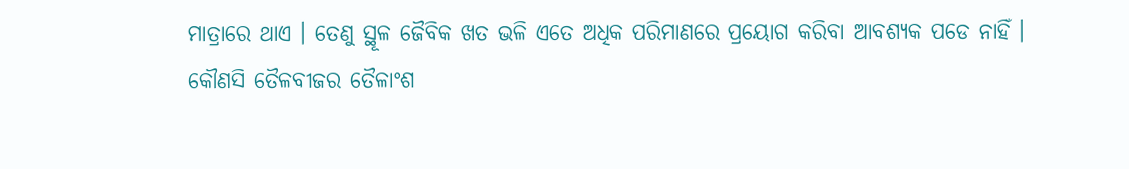ମାତ୍ରାରେ ଥାଏ । ତେଣୁ ସ୍ଥୂଳ ଜୈବିକ ଖତ ଭଳି ଏତେ ଅଧିକ ପରିମାଣରେ ପ୍ରୟୋଗ କରିବା ଆବଶ୍ୟକ ପଡେ ନାହିଁ ।
କୌଣସି ତୈଳବୀଜର ତୈଳାଂଶ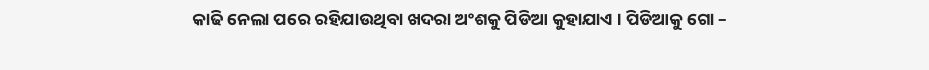କାଢି ନେଲା ପରେ ରହିଯାଉଥିବା ଖଦରା ଅଂଶକୁ ପିଡିଆ କୁହାଯାଏ । ପିଡିଆକୁ ଗୋ –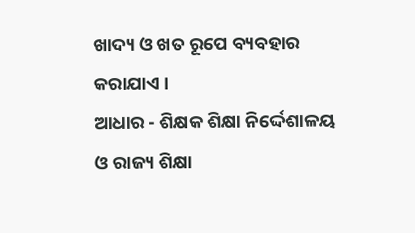ଖାଦ୍ୟ ଓ ଖତ ରୂପେ ବ୍ୟବହାର କରାଯାଏ ।
ଆଧାର - ଶିକ୍ଷକ ଶିକ୍ଷା ନିର୍ଦ୍ଦେଶାଳୟ ଓ ରାଜ୍ୟ ଶିକ୍ଷା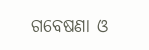ଗବେଷଣା ଓ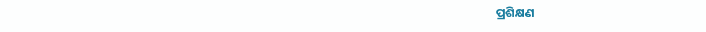ପ୍ରଶିକ୍ଷଣ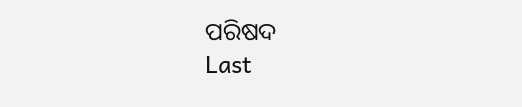ପରିଷଦ
Last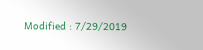Modified : 7/29/2019